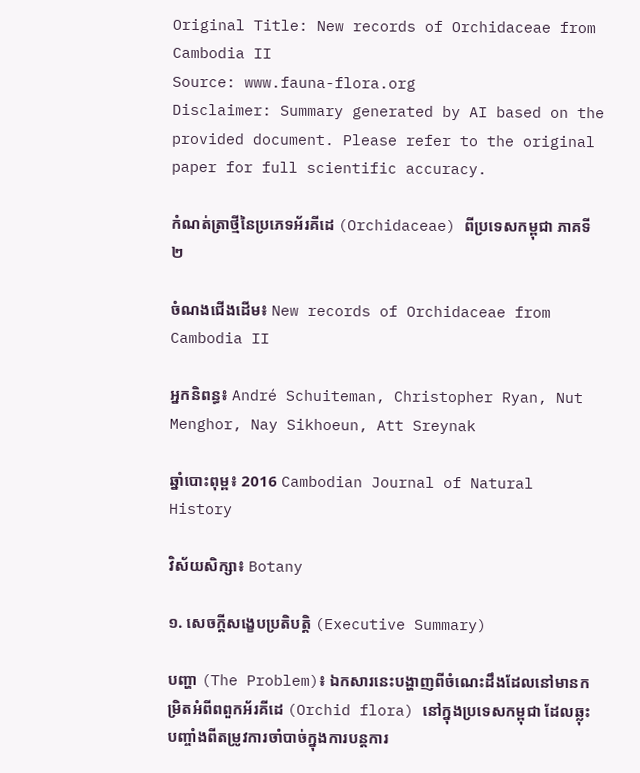Original Title: New records of Orchidaceae from Cambodia II
Source: www.fauna-flora.org
Disclaimer: Summary generated by AI based on the provided document. Please refer to the original paper for full scientific accuracy.

កំណត់ត្រាថ្មីនៃប្រភេទអ័រគីដេ (Orchidaceae) ពីប្រទេសកម្ពុជា ភាគទី២

ចំណងជើងដើម៖ New records of Orchidaceae from Cambodia II

អ្នកនិពន្ធ៖ André Schuiteman, Christopher Ryan, Nut Menghor, Nay Sikhoeun, Att Sreynak

ឆ្នាំបោះពុម្ព៖ 2016 Cambodian Journal of Natural History

វិស័យសិក្សា៖ Botany

១. សេចក្តីសង្ខេបប្រតិបត្តិ (Executive Summary)

បញ្ហា (The Problem)៖ ឯកសារនេះបង្ហាញពីចំណេះដឹងដែលនៅមានកម្រិតអំពីពពួកអ័រគីដេ (Orchid flora) នៅក្នុងប្រទេសកម្ពុជា ដែលឆ្លុះបញ្ចាំងពីតម្រូវការចាំបាច់ក្នុងការបន្តការ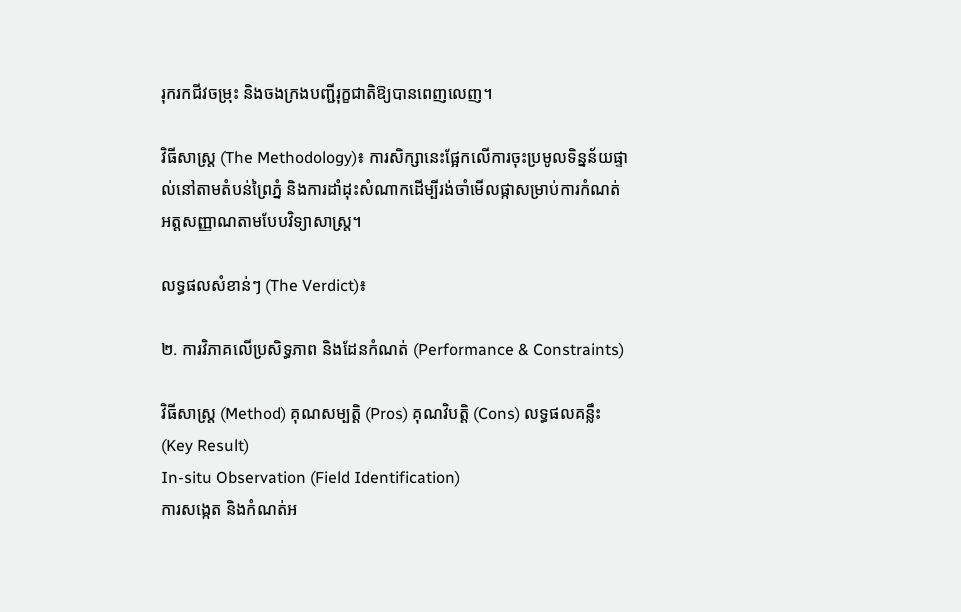រុករកជីវចម្រុះ និងចងក្រងបញ្ជីរុក្ខជាតិឱ្យបានពេញលេញ។

វិធីសាស្ត្រ (The Methodology)៖ ការសិក្សានេះផ្អែកលើការចុះប្រមូលទិន្នន័យផ្ទាល់នៅតាមតំបន់ព្រៃភ្នំ និងការដាំដុះសំណាកដើម្បីរង់ចាំមើលផ្កាសម្រាប់ការកំណត់អត្តសញ្ញាណតាមបែបវិទ្យាសាស្ត្រ។

លទ្ធផលសំខាន់ៗ (The Verdict)៖

២. ការវិភាគលើប្រសិទ្ធភាព និងដែនកំណត់ (Performance & Constraints)

វិធីសាស្ត្រ (Method) គុណសម្បត្តិ (Pros) គុណវិបត្តិ (Cons) លទ្ធផលគន្លឹះ (Key Result)
In-situ Observation (Field Identification)
ការសង្កេត និងកំណត់អ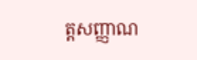ត្តសញ្ញាណ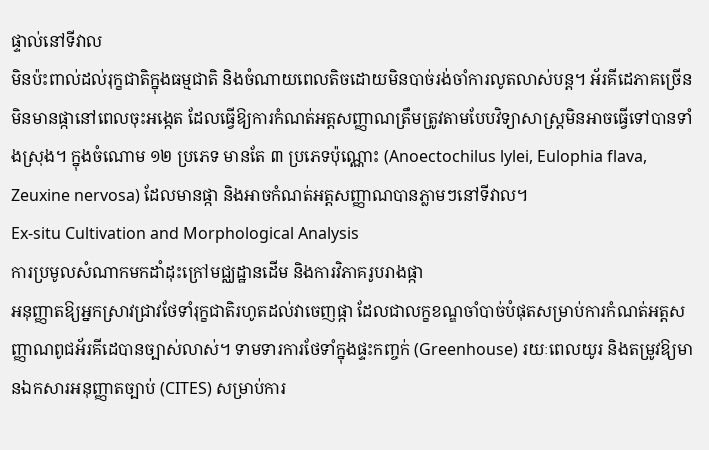ផ្ទាល់នៅទីវាល
មិនប៉ះពាល់ដល់រុក្ខជាតិក្នុងធម្មជាតិ និងចំណាយពេលតិចដោយមិនបាច់រង់ចាំការលូតលាស់បន្ត។ អ័រគីដេភាគច្រើនមិនមានផ្កានៅពេលចុះអង្កេត ដែលធ្វើឱ្យការកំណត់អត្តសញ្ញាណត្រឹមត្រូវតាមបែបវិទ្យាសាស្ត្រមិនអាចធ្វើទៅបានទាំងស្រុង។ ក្នុងចំណោម ១២ ប្រភេទ មានតែ ៣ ប្រភេទប៉ុណ្ណោះ (Anoectochilus lylei, Eulophia flava, Zeuxine nervosa) ដែលមានផ្កា និងអាចកំណត់អត្តសញ្ញាណបានភ្លាមៗនៅទីវាល។
Ex-situ Cultivation and Morphological Analysis
ការប្រមូលសំណាកមកដាំដុះក្រៅមជ្ឈដ្ឋានដើម និងការវិភាគរូបរាងផ្កា
អនុញ្ញាតឱ្យអ្នកស្រាវជ្រាវថែទាំរុក្ខជាតិរហូតដល់វាចេញផ្កា ដែលជាលក្ខខណ្ឌចាំបាច់បំផុតសម្រាប់ការកំណត់អត្តសញ្ញាណពូជអ័រគីដេបានច្បាស់លាស់។ ទាមទារការថែទាំក្នុងផ្ទះកញ្ចក់ (Greenhouse) រយៈពេលយូរ និងតម្រូវឱ្យមានឯកសារអនុញ្ញាតច្បាប់ (CITES) សម្រាប់ការ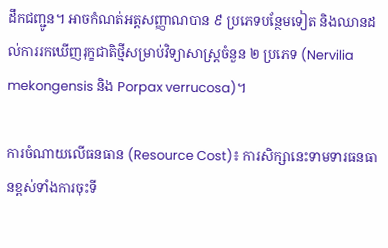ដឹកជញ្ជូន។ អាចកំណត់អត្តសញ្ញាណបាន ៩ ប្រភេទបន្ថែមទៀត និងឈានដល់ការរកឃើញរុក្ខជាតិថ្មីសម្រាប់វិទ្យាសាស្ត្រចំនួន ២ ប្រភេទ (Nervilia mekongensis និង Porpax verrucosa)។

ការចំណាយលើធនធាន (Resource Cost)៖ ការសិក្សានេះទាមទារធនធានខ្ពស់ទាំងការចុះទី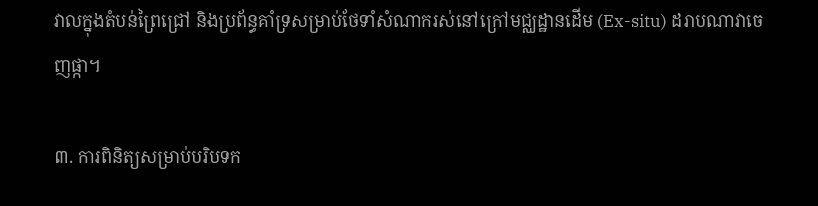វាលក្នុងតំបន់ព្រៃជ្រៅ និងប្រព័ន្ធគាំទ្រសម្រាប់ថែទាំសំណាករស់នៅក្រៅមជ្ឈដ្ឋានដើម (Ex-situ) ដរាបណាវាចេញផ្កា។

៣. ការពិនិត្យសម្រាប់បរិបទក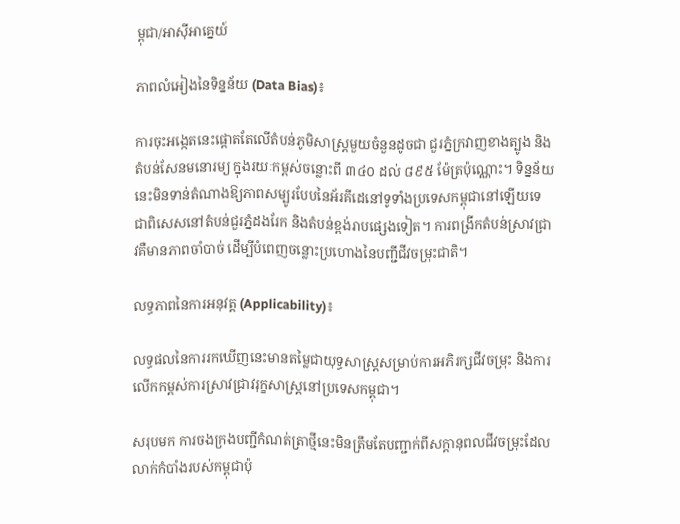ម្ពុជា/អាស៊ីអាគ្នេយ៍

ភាពលំអៀងនៃទិន្នន័យ (Data Bias)៖

ការចុះអង្កេតនេះផ្តោតតែលើតំបន់ភូមិសាស្ត្រមួយចំនួនដូចជា ជួរភ្នំក្រវាញខាងត្បូង និងតំបន់សែនមនោរម្យ ក្នុងរយៈកម្ពស់ចន្លោះពី ៣៤០ ដល់ ៨៩៥ ម៉ែត្រប៉ុណ្ណោះ។ ទិន្នន័យនេះមិនទាន់តំណាងឱ្យភាពសម្បូរបែបនៃអ័រគីដេនៅទូទាំងប្រទេសកម្ពុជានៅឡើយទេ ជាពិសេសនៅតំបន់ជួរភ្នំដងរែក និងតំបន់ខ្ពង់រាបផ្សេងទៀត។ ការពង្រីកតំបន់ស្រាវជ្រាវគឺមានភាពចាំបាច់ ដើម្បីបំពេញចន្លោះប្រហោងនៃបញ្ជីជីវចម្រុះជាតិ។

លទ្ធភាពនៃការអនុវត្ត (Applicability)៖

លទ្ធផលនៃការរកឃើញនេះមានតម្លៃជាយុទ្ធសាស្ត្រសម្រាប់ការអភិរក្សជីវចម្រុះ និងការលើកកម្ពស់ការស្រាវជ្រាវរុក្ខសាស្ត្រនៅប្រទេសកម្ពុជា។

សរុបមក ការចងក្រងបញ្ជីកំណត់ត្រាថ្មីនេះមិនត្រឹមតែបញ្ជាក់ពីសក្តានុពលជីវចម្រុះដែលលាក់កំបាំងរបស់កម្ពុជាប៉ុ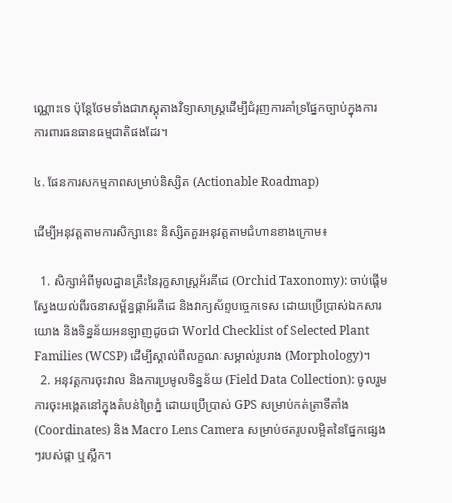ណ្ណោះទេ ប៉ុន្តែថែមទាំងជាភស្តុតាងវិទ្យាសាស្ត្រដើម្បីជំរុញការគាំទ្រផ្នែកច្បាប់ក្នុងការការពារធនធានធម្មជាតិផងដែរ។

៤. ផែនការសកម្មភាពសម្រាប់និស្សិត (Actionable Roadmap)

ដើម្បីអនុវត្តតាមការសិក្សានេះ និស្សិតគួរអនុវត្តតាមជំហានខាងក្រោម៖

  1. សិក្សាអំពីមូលដ្ឋានគ្រឹះនៃរុក្ខសាស្ត្រអ័រគីដេ (Orchid Taxonomy): ចាប់ផ្តើមស្វែងយល់ពីរចនាសម្ព័ន្ធផ្កាអ័រគីដេ និងវាក្យស័ព្ទបច្ចេកទេស ដោយប្រើប្រាស់ឯកសារយោង និងទិន្នន័យអនឡាញដូចជា World Checklist of Selected Plant Families (WCSP) ដើម្បីស្គាល់ពីលក្ខណៈសម្គាល់រូបរាង (Morphology)។
  2. អនុវត្តការចុះវាល និងការប្រមូលទិន្នន័យ (Field Data Collection): ចូលរួមការចុះអង្កេតនៅក្នុងតំបន់ព្រៃភ្នំ ដោយប្រើប្រាស់ GPS សម្រាប់កត់ត្រាទីតាំង (Coordinates) និង Macro Lens Camera សម្រាប់ថតរូបលម្អិតនៃផ្នែកផ្សេងៗរបស់ផ្កា ឬស្លឹក។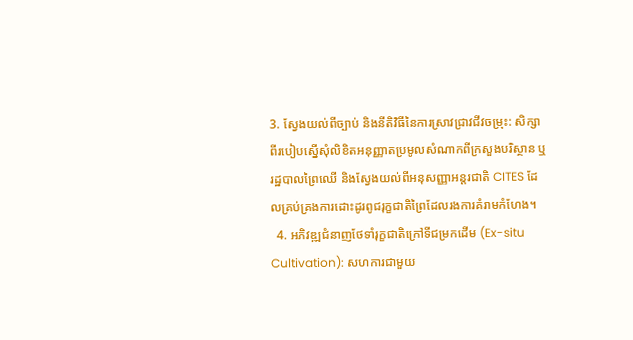3. ស្វែងយល់ពីច្បាប់ និងនីតិវិធីនៃការស្រាវជ្រាវជីវចម្រុះ: សិក្សាពីរបៀបស្នើសុំលិខិតអនុញ្ញាតប្រមូលសំណាកពីក្រសួងបរិស្ថាន ឬរដ្ឋបាលព្រៃឈើ និងស្វែងយល់ពីអនុសញ្ញាអន្តរជាតិ CITES ដែលគ្រប់គ្រងការដោះដូរពូជរុក្ខជាតិព្រៃដែលរងការគំរាមកំហែង។
  4. អភិវឌ្ឍជំនាញថែទាំរុក្ខជាតិក្រៅទីជម្រកដើម (Ex-situ Cultivation): សហការជាមួយ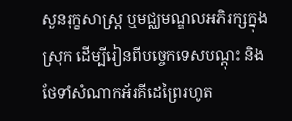សួនរុក្ខសាស្ត្រ ឬមជ្ឈមណ្ឌលអភិរក្សក្នុងស្រុក ដើម្បីរៀនពីបច្ចេកទេសបណ្តុះ និងថែទាំសំណាកអ័រគីដេព្រៃរហូត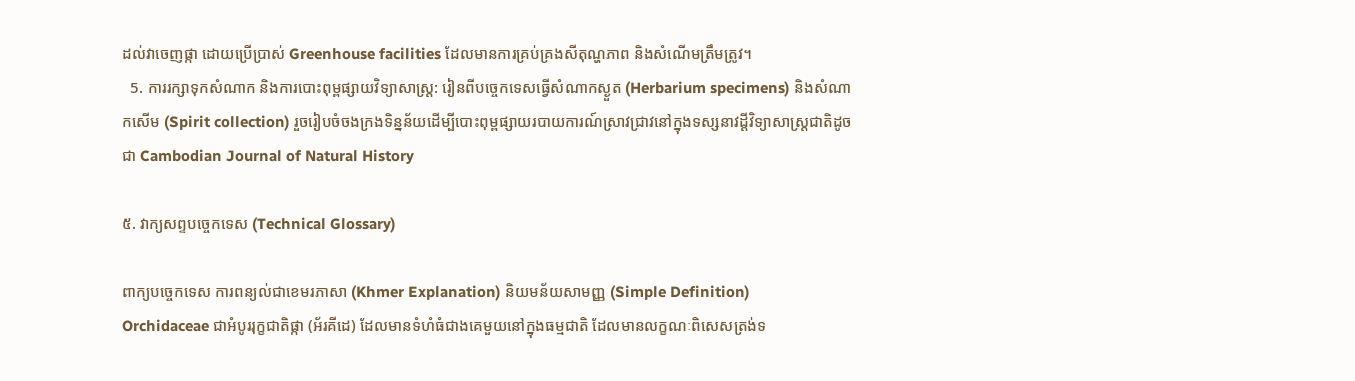ដល់វាចេញផ្កា ដោយប្រើប្រាស់ Greenhouse facilities ដែលមានការគ្រប់គ្រងសីតុណ្ហភាព និងសំណើមត្រឹមត្រូវ។
  5. ការរក្សាទុកសំណាក និងការបោះពុម្ពផ្សាយវិទ្យាសាស្ត្រ: រៀនពីបច្ចេកទេសធ្វើសំណាកស្ងួត (Herbarium specimens) និងសំណាកសើម (Spirit collection) រួចរៀបចំចងក្រងទិន្នន័យដើម្បីបោះពុម្ពផ្សាយរបាយការណ៍ស្រាវជ្រាវនៅក្នុងទស្សនាវដ្តីវិទ្យាសាស្ត្រជាតិដូចជា Cambodian Journal of Natural History

៥. វាក្យសព្ទបច្ចេកទេស (Technical Glossary)

ពាក្យបច្ចេកទេស ការពន្យល់ជាខេមរភាសា (Khmer Explanation) និយមន័យសាមញ្ញ (Simple Definition)
Orchidaceae ជាអំបូររុក្ខជាតិផ្កា (អ័រគីដេ) ដែលមានទំហំធំជាងគេមួយនៅក្នុងធម្មជាតិ ដែលមានលក្ខណៈពិសេសត្រង់ទ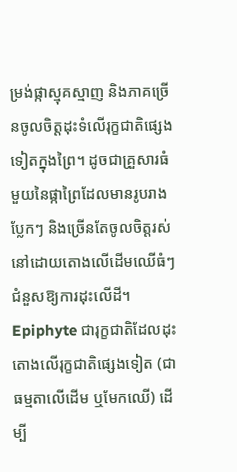ម្រង់ផ្កាស្មុគស្មាញ និងភាគច្រើនចូលចិត្តដុះទំលើរុក្ខជាតិផ្សេងទៀតក្នុងព្រៃ។ ដូចជាគ្រួសារធំមួយនៃផ្កាព្រៃដែលមានរូបរាងប្លែកៗ និងច្រើនតែចូលចិត្តរស់នៅដោយតោងលើដើមឈើធំៗជំនួសឱ្យការដុះលើដី។
Epiphyte ជារុក្ខជាតិដែលដុះតោងលើរុក្ខជាតិផ្សេងទៀត (ជាធម្មតាលើដើម ឬមែកឈើ) ដើម្បី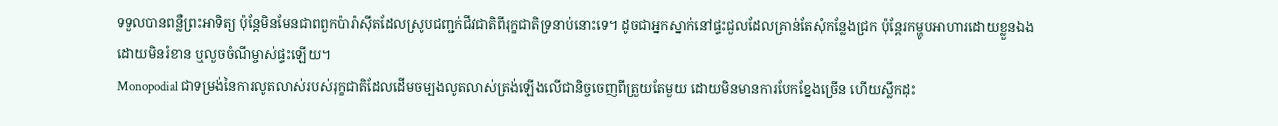ទទួលបានពន្លឺព្រះអាទិត្យ ប៉ុន្តែមិនមែនជាពពួកប៉ារ៉ាស៊ីតដែលស្រូបជញ្ជក់ជីវជាតិពីរុក្ខជាតិទ្រនាប់នោះទេ។ ដូចជាអ្នកស្នាក់នៅផ្ទះជួលដែលគ្រាន់តែសុំកន្លែងជ្រក ប៉ុន្តែរកម្ហូបអាហារដោយខ្លួនឯង ដោយមិនរំខាន ឬលួចចំណីម្ចាស់ផ្ទះឡើយ។
Monopodial ជាទម្រង់នៃការលូតលាស់របស់រុក្ខជាតិដែលដើមចម្បងលូតលាស់ត្រង់ឡើងលើជានិច្ចចេញពីត្រួយតែមួយ ដោយមិនមានការបែកខ្នែងច្រើន ហើយស្លឹកដុះ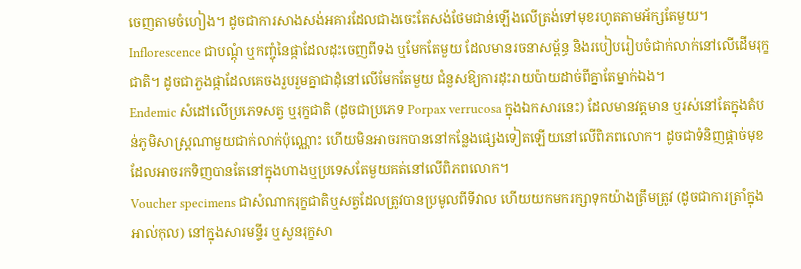ចេញតាមចំហៀង។ ដូចជាការសាងសង់អគារដែលជាងចេះតែសង់ថែមជាន់ឡើងលើត្រង់ទៅមុខរហូតតាមអ័ក្សតែមួយ។
Inflorescence ជាបណ្តុំ ឬកញ្ចុំនៃផ្កាដែលដុះចេញពីទង ឬមែកតែមួយ ដែលមានរចនាសម្ព័ន្ធ និងរបៀបរៀបចំជាក់លាក់នៅលើដើមរុក្ខជាតិ។ ដូចជាភួងផ្កាដែលគេចងរួបរួមគ្នាជាដុំនៅលើមែកតែមួយ ជំនួសឱ្យការដុះរាយប៉ាយដាច់ពីគ្នាតែម្នាក់ឯង។
Endemic សំដៅលើប្រភេទសត្វ ឬរុក្ខជាតិ (ដូចជាប្រភេទ Porpax verrucosa ក្នុងឯកសារនេះ) ដែលមានវត្តមាន ឬរស់នៅតែក្នុងតំបន់ភូមិសាស្ត្រណាមួយជាក់លាក់ប៉ុណ្ណោះ ហើយមិនអាចរកបាននៅកន្លែងផ្សេងទៀតឡើយនៅលើពិភពលោក។ ដូចជាទំនិញផ្តាច់មុខដែលអាចរកទិញបានតែនៅក្នុងហាងឬប្រទេសតែមួយគត់នៅលើពិភពលោក។
Voucher specimens ជាសំណាករុក្ខជាតិឬសត្វដែលត្រូវបានប្រមូលពីទីវាល ហើយយកមករក្សាទុកយ៉ាងត្រឹមត្រូវ (ដូចជាការត្រាំក្នុងអាល់កុល) នៅក្នុងសារមន្ទីរ ឬសួនរុក្ខសា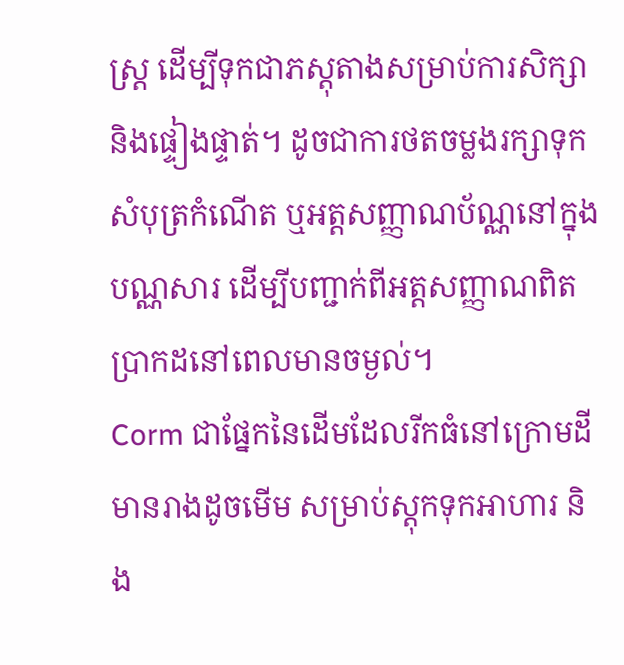ស្ត្រ ដើម្បីទុកជាភស្តុតាងសម្រាប់ការសិក្សា និងផ្ទៀងផ្ទាត់។ ដូចជាការថតចម្លងរក្សាទុកសំបុត្រកំណើត ឬអត្តសញ្ញាណប័ណ្ណនៅក្នុងបណ្ណសារ ដើម្បីបញ្ជាក់ពីអត្តសញ្ញាណពិតប្រាកដនៅពេលមានចម្ងល់។
Corm ជាផ្នែកនៃដើមដែលរីកធំនៅក្រោមដី មានរាងដូចមើម សម្រាប់ស្តុកទុកអាហារ និង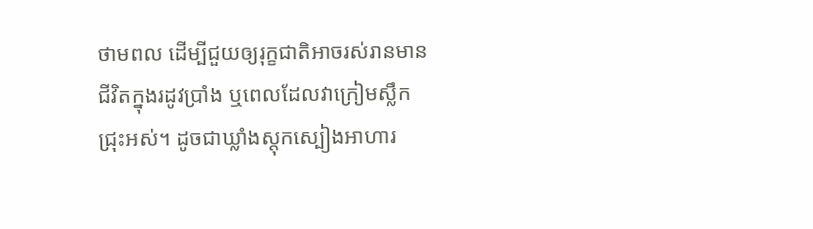ថាមពល ដើម្បីជួយឲ្យរុក្ខជាតិអាចរស់រានមានជីវិតក្នុងរដូវប្រាំង ឬពេលដែលវាក្រៀមស្លឹកជ្រុះអស់។ ដូចជាឃ្លាំងស្តុកស្បៀងអាហារ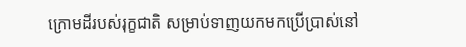ក្រោមដីរបស់រុក្ខជាតិ សម្រាប់ទាញយកមកប្រើប្រាស់នៅ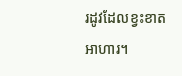រដូវដែលខ្វះខាតអាហារ។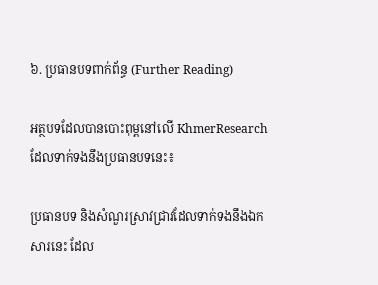៦. ប្រធានបទពាក់ព័ន្ធ (Further Reading)

អត្ថបទដែលបានបោះពុម្ពនៅលើ KhmerResearch ដែលទាក់ទងនឹងប្រធានបទនេះ៖

ប្រធានបទ និងសំណួរស្រាវជ្រាវដែលទាក់ទងនឹងឯកសារនេះ ដែល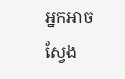អ្នកអាចស្វែង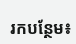រកបន្ថែម៖